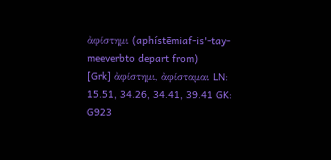ἀφίστημι (aphístēmiaf-is'-tay-meeverbto depart from)
[Grk] ἀφίστημι, ἀφίσταμαι LN: 15.51, 34.26, 34.41, 39.41 GK: G923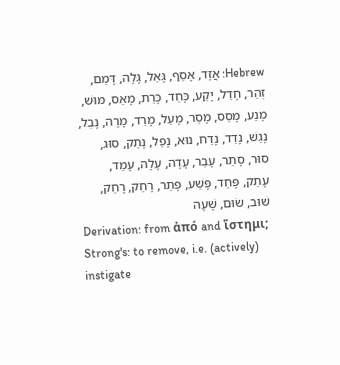Hebrew: אֲזָד, אָסַף, גָּאַל, גָּלָה, דָּמַם, זְהַר, חָדַל, יָקַע, כָּחַד, כָּרַת, מָאַס, מוּשׁ, מָנַע, מָסַס, מָסַר, מָעַל, מָרַד, מָרָה, נָבֵל, נָגַשׁ, נָדַד, נָדַח, נוּא, נָפַל, נָתַק, סוּג, סוּר, סָתַר, עָבַר, עָדָה, עָלָה, עָמַד, עָתַק, פָּחַד, פָּשַׁע, פָּתַר, רָחַק, רָחַק, שׁוּב, שׂוּם, שָׁעָה
Derivation: from ἀπό and ἵστημι;
Strong's: to remove, i.e. (actively) instigate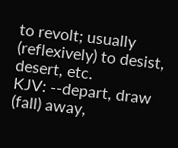to revolt; usually (reflexively) to desist, desert, etc.
KJV: --depart, draw (fall) away,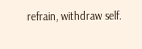refrain, withdraw self.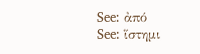See: ἀπό
See: ἵστημι